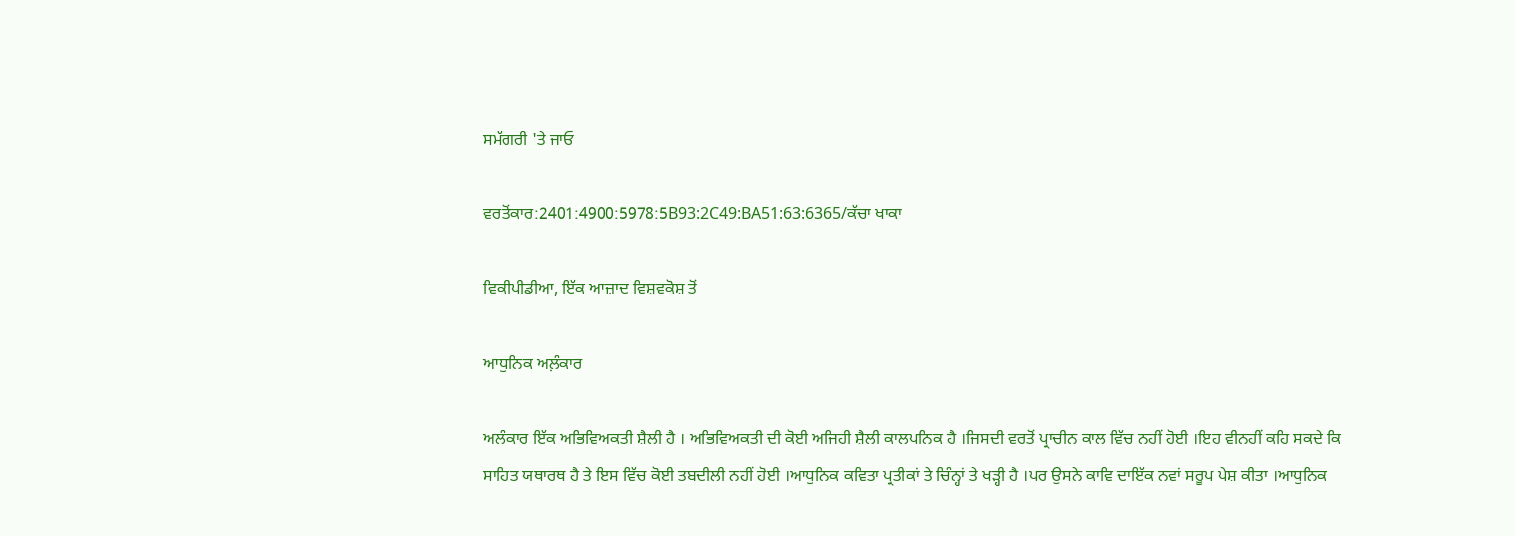ਸਮੱਗਰੀ 'ਤੇ ਜਾਓ

ਵਰਤੋਂਕਾਰ:2401:4900:5978:5B93:2C49:BA51:63:6365/ਕੱਚਾ ਖਾਕਾ

ਵਿਕੀਪੀਡੀਆ, ਇੱਕ ਆਜ਼ਾਦ ਵਿਸ਼ਵਕੋਸ਼ ਤੋਂ

ਆਧੁਨਿਕ ਅਲ਼ੰਕਾਰ

ਅਲੰਕਾਰ ਇੱਕ ਅਭਿਵਿਅਕਤੀ ਸ਼ੈਲੀ ਹੈ । ਅਭਿਵਿਅਕਤੀ ਦੀ ਕੋਈ ਅਜਿਹੀ ਸ਼ੈਲੀ ਕਾਲਪਨਿਕ ਹੈ ।ਜਿਸਦੀ ਵਰਤੋਂ ਪ੍ਰਾਚੀਨ ਕਾਲ ਵਿੱਚ ਨਹੀਂ ਹੋਈ ।ਇਹ ਵੀਨਹੀਂ ਕਹਿ ਸਕਦੇ ਕਿ ਸਾਹਿਤ ਯਥਾਰਥ ਹੈ ਤੇ ਇਸ ਵਿੱਚ ਕੋਈ ਤਬਦੀਲੀ ਨਹੀਂ ਹੋਈ ।ਆਧੁਨਿਕ ਕਵਿਤਾ ਪ੍ਰਤੀਕਾਂ ਤੇ ਚਿੰਨ੍ਹਾਂ ਤੇ ਖੜ੍ਹੀ ਹੈ ।ਪਰ ਉਸਨੇ ਕਾਵਿ ਦਾਇੱਕ ਨਵਾਂ ਸਰੂਪ ਪੇਸ਼ ਕੀਤਾ ।ਆਧੁਨਿਕ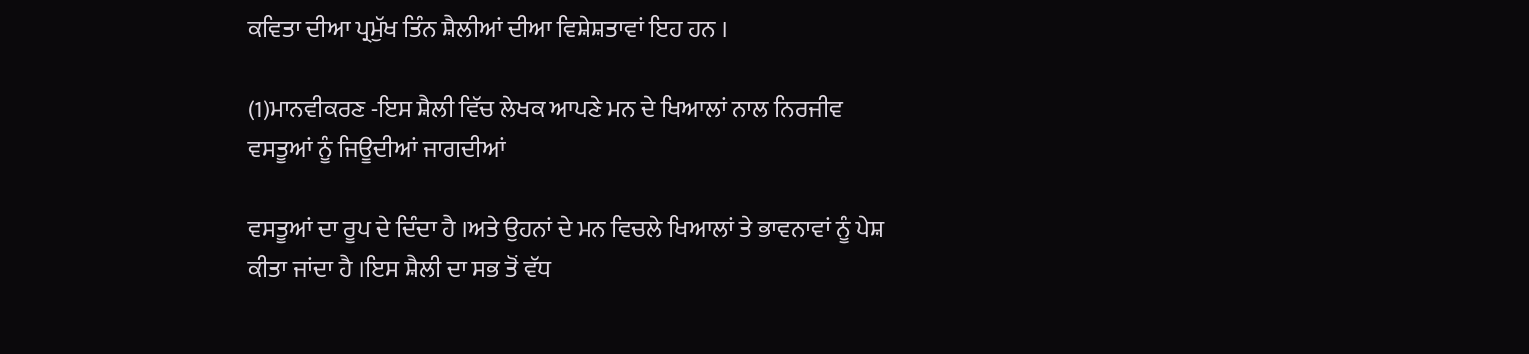ਕਵਿਤਾ ਦੀਆ ਪ੍ਰਮੁੱਖ ਤਿੰਨ ਸ਼ੈਲੀਆਂ ਦੀਆ ਵਿਸ਼ੇਸ਼ਤਾਵਾਂ ਇਹ ਹਨ ।

(1)ਮਾਨਵੀਕਰਣ -ਇਸ ਸ਼ੈਲੀ ਵਿੱਚ ਲੇਖਕ ਆਪਣੇ ਮਨ ਦੇ ਖਿਆਲਾਂ ਨਾਲ ਨਿਰਜੀਵ ਵਸਤੂਆਂ ਨੂੰ ਜਿਊਦੀਆਂ ਜਾਗਦੀਆਂ

ਵਸਤੂਆਂ ਦਾ ਰੂਪ ਦੇ ਦਿੰਦਾ ਹੈ ।ਅਤੇ ਉਹਨਾਂ ਦੇ ਮਨ ਵਿਚਲੇ ਖਿਆਲਾਂ ਤੇ ਭਾਵਨਾਵਾਂ ਨੂੰ ਪੇਸ਼ ਕੀਤਾ ਜਾਂਦਾ ਹੈ ।ਇਸ ਸ਼ੈਲੀ ਦਾ ਸਭ ਤੋਂ ਵੱਧ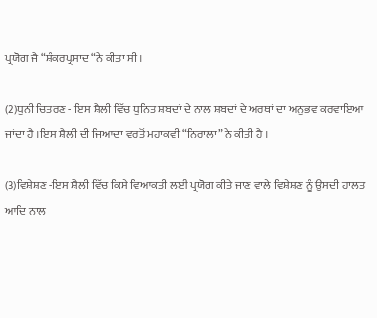ਪ੍ਰਯੋਗ ਜੈ “ਸ਼ੰਕਰਪ੍ਰਸਾਦ “ਨੇ ਕੀਤਾ ਸੀ ।

(2)ਧੁਨੀ ਚਿਤਰਣ - ਇਸ ਸ਼ੈਲੀ ਵਿੱਚ ਧੁਨਿਤ ਸ਼ਬਦਾਂ ਦੇ ਨਾਲ ਸ਼ਬਦਾਂ ਦੇ ਅਰਥਾਂ ਦਾ ਅਨੁਭਵ ਕਰਵਾਇਆ ਜਾਂਦਾ ਹੈ ।ਇਸ ਸ਼ੈਲੀ ਦੀ ਜਿਆਦਾ ਵਰਤੋਂ ਮਹਾਕਵੀ“ਨਿਰਾਲਾ” ਨੇ ਕੀਤੀ ਹੈ ।

(3)ਵਿਸ਼ੇਸ਼ਣ -ਇਸ ਸ਼ੈਲੀ ਵਿੱਚ ਕਿਸੇ ਵਿਆਕਤੀ ਲਈ ਪ੍ਰਯੋਗ ਕੀਤੇ ਜਾਣ ਵਾਲੇ ਵਿਸ਼ੇਸ਼ਣ ਨੂੰ ਉਸਦੀ ਹਾਲਤ ਆਦਿ ਨਾਲ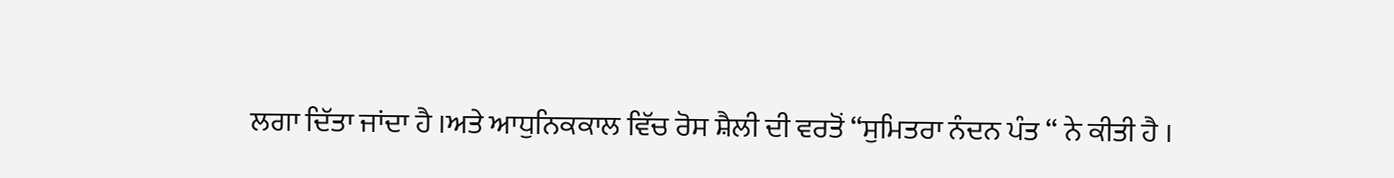ਲਗਾ ਦਿੱਤਾ ਜਾਂਦਾ ਹੈ ।ਅਤੇ ਆਧੁਨਿਕਕਾਲ ਵਿੱਚ ਰੋਸ ਸ਼ੈਲੀ ਦੀ ਵਰਤੋਂ “ਸੁਮਿਤਰਾ ਨੰਦਨ ਪੰਤ “ ਨੇ ਕੀਤੀ ਹੈ ।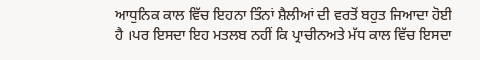ਆਧੁਨਿਕ ਕਾਲ ਵਿੱਚ ਇਹਨਾ ਤਿੰਨਾਂ ਸ਼ੈਲੀਆਂ ਦੀ ਵਰਤੋਂ ਬਹੁਤ ਜਿਆਦਾ ਹੋਈ ਹੈ ।ਪਰ ਇਸਦਾ ਇਹ ਮਤਲਬ ਨਹੀਂ ਕਿ ਪ੍ਰਾਚੀਨਅਤੇ ਮੱਧ ਕਾਲ ਵਿੱਚ ਇਸਦਾ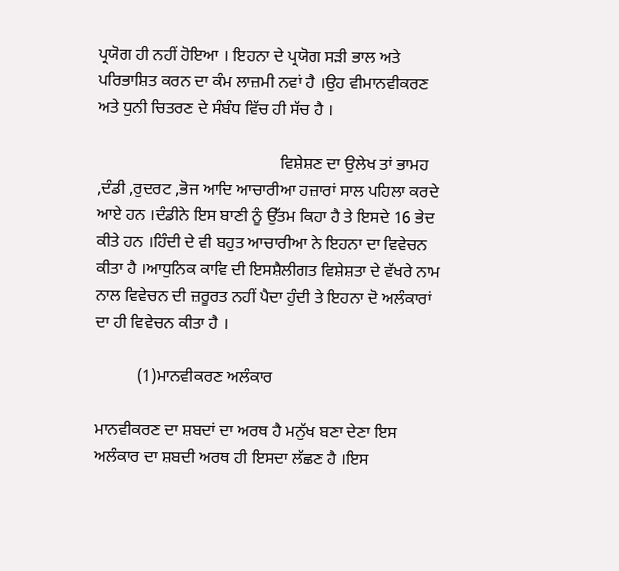ਪ੍ਰਯੋਗ ਹੀ ਨਹੀਂ ਹੋਇਆ । ਇਹਨਾ ਦੇ ਪ੍ਰਯੋਗ ਸੜੀ ਭਾਲ ਅਤੇ ਪਰਿਭਾਸ਼ਿਤ ਕਰਨ ਦਾ ਕੰਮ ਲਾਜ਼ਮੀ ਨਵਾਂ ਹੈ ।ਉਹ ਵੀਮਾਨਵੀਕਰਣ ਅਤੇ ਧੁਨੀ ਚਿਤਰਣ ਦੇ ਸੰਬੰਧ ਵਿੱਚ ਹੀ ਸੱਚ ਹੈ ।

                                            ਵਿਸ਼ੇਸ਼ਣ ਦਾ ਉਲੇਖ ਤਾਂ ਭਾਮਹ ,ਦੰਡੀ ,ਰੁਦਰਟ ,ਭੋਜ ਆਦਿ ਆਚਾਰੀਆ ਹਜ਼ਾਰਾਂ ਸਾਲ ਪਹਿਲਾ ਕਰਦੇ ਆਏ ਹਨ ।ਦੰਡੀਨੇ ਇਸ ਬਾਣੀ ਨੂੰ ਉੱਤਮ ਕਿਹਾ ਹੈ ਤੇ ਇਸਦੇ 16 ਭੇਦ ਕੀਤੇ ਹਨ ।ਹਿੰਦੀ ਦੇ ਵੀ ਬਹੁਤ ਆਚਾਰੀਆ ਨੇ ਇਹਨਾ ਦਾ ਵਿਵੇਚਨ ਕੀਤਾ ਹੈ ।ਆਧੁਨਿਕ ਕਾਵਿ ਦੀ ਇਸਸ਼ੈਲੀਗਤ ਵਿਸ਼ੇਸ਼ਤਾ ਦੇ ਵੱਖਰੇ ਨਾਮ ਨਾਲ ਵਿਵੇਚਨ ਦੀ ਜ਼ਰੂਰਤ ਨਹੀਂ ਪੈਦਾ ਹੁੰਦੀ ਤੇ ਇਹਨਾ ਦੋ ਅਲੰਕਾਰਾਂ ਦਾ ਹੀ ਵਿਵੇਚਨ ਕੀਤਾ ਹੈ ।

          (1)ਮਾਨਵੀਕਰਣ ਅਲੰਕਾਰ

ਮਾਨਵੀਕਰਣ ਦਾ ਸ਼ਬਦਾਂ ਦਾ ਅਰਥ ਹੈ ਮਨੁੱਖ ਬਣਾ ਦੇਣਾ ਇਸ ਅਲੰਕਾਰ ਦਾ ਸ਼ਬਦੀ ਅਰਥ ਹੀ ਇਸਦਾ ਲੱਛਣ ਹੈ ।ਇਸ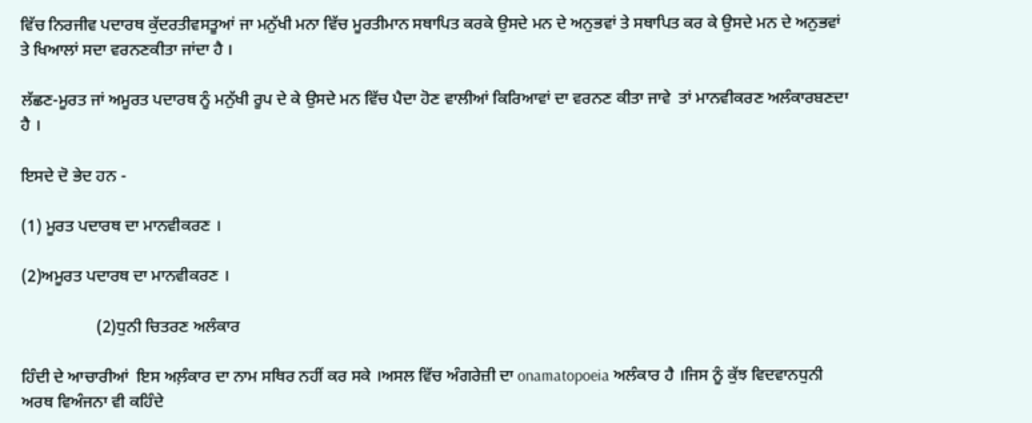ਵਿੱਚ ਨਿਰਜੀਵ ਪਦਾਰਥ ਕੁੱਦਰਤੀਵਸਤੂਆਂ ਜਾ ਮਨੁੱਖੀ ਮਨਾ ਵਿੱਚ ਮੂਰਤੀਮਾਨ ਸਥਾਪਿਤ ਕਰਕੇ ਉਸਦੇ ਮਨ ਦੇ ਅਨੁਭਵਾਂ ਤੇ ਸਥਾਪਿਤ ਕਰ ਕੇ ਉਸਦੇ ਮਨ ਦੇ ਅਨੁਭਵਾਂ ਤੇ ਖਿਆਲਾਂ ਸਦਾ ਵਰਨਣਕੀਤਾ ਜਾਂਦਾ ਹੈ ।

ਲੱਛਣ-ਮੂਰਤ ਜਾਂ ਅਮੂਰਤ ਪਦਾਰਥ ਨੂੰ ਮਨੁੱਖੀ ਰੂਪ ਦੇ ਕੇ ਉਸਦੇ ਮਨ ਵਿੱਚ ਪੈਦਾ ਹੋਣ ਵਾਲੀਆਂ ਕਿਰਿਆਵਾਂ ਦਾ ਵਰਨਣ ਕੀਤਾ ਜਾਵੇ  ਤਾਂ ਮਾਨਵੀਕਰਣ ਅਲੰਕਾਰਬਣਦਾ ਹੈ ।

ਇਸਦੇ ਦੋ ਭੇਦ ਹਨ -

(1) ਮੂਰਤ ਪਦਾਰਥ ਦਾ ਮਾਨਵੀਕਰਣ ।

(2)ਅਮੂਰਤ ਪਦਾਰਥ ਦਾ ਮਾਨਵੀਕਰਣ ।

                  (2)ਧੁਨੀ ਚਿਤਰਣ ਅਲੰਕਾਰ

ਹਿੰਦੀ ਦੇ ਆਚਾਰੀਆਂ  ਇਸ ਅਲ਼ੰਕਾਰ ਦਾ ਨਾਮ ਸਥਿਰ ਨਹੀਂ ਕਰ ਸਕੇ ।ਅਸਲ ਵਿੱਚ ਅੰਗਰੇਜ਼ੀ ਦਾ onamatopoeia ਅਲੰਕਾਰ ਹੈ ।ਜਿਸ ਨੂੰ ਕੁੱਝ ਵਿਦਵਾਨਧੁਨੀ ਅਰਥ ਵਿਅੰਜਨਾ ਵੀ ਕਹਿੰਦੇ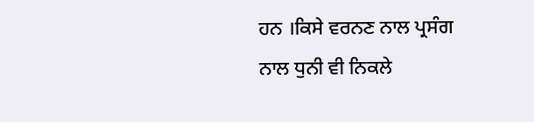ਹਨ ।ਕਿਸੇ ਵਰਨਣ ਨਾਲ ਪ੍ਰਸੰਗ ਨਾਲ ਧੁਨੀ ਵੀ ਨਿਕਲੇ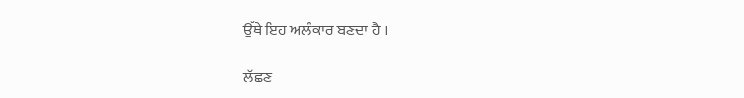ਉੱਥੇ ਇਹ ਅਲੰਕਾਰ ਬਣਦਾ ਹੈ ।

ਲੱਛਣ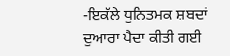-ਇਕੱਲੇ ਧੁਨਿਤਮਕ ਸ਼ਬਦਾਂ ਦੁਆਰਾ ਪੈਦਾ ਕੀਤੀ ਗਈ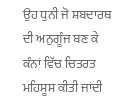ਉਹ ਧੁਨੀ ਜੋ ਸ਼ਬਦਾਰਥ ਦੀ ਅਨੁਗੂੰਜ ਬਣ ਕੇ ਕੰਨਾਂ ਵਿੱਚ ਚਿਤਰਤ ਮਹਿਸੂਸ ਕੀਤੀ ਜਾਂਦੀ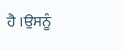ਹੈ ।ਉਸਨੂੰ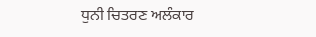ਧੁਨੀ ਚਿਤਰਣ ਅਲੰਕਾਰ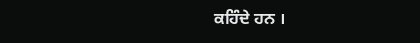ਕਹਿੰਦੇ ਹਨ ।